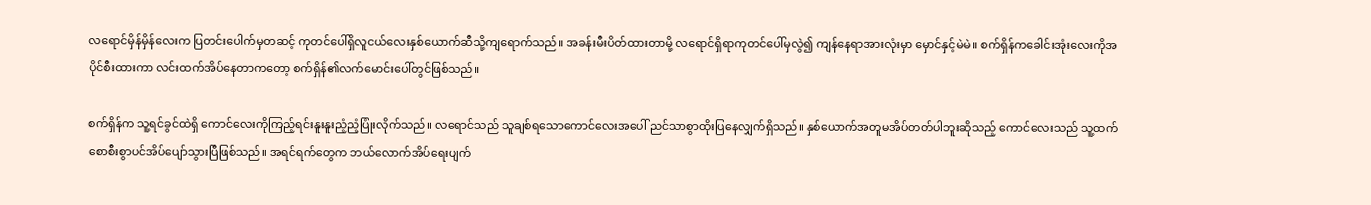လရောင်မှိန်မှိန်လေးက ပြတင်းပေါက်မှတဆင့် ကုတင်ပေါ်ရှိလူငယ်လေးနှစ်ယောက်ဆီသို့ကျရောက်သည်။ အခန်းမီးပိတ်ထားတာမို့ လရောင်ရှိရာကုတင်ပေါ်မှလွဲ၍ ကျန်နေရာအားလုံးမှာ မှောင်နှင့်မဲမဲ။ စက်ရှိန်ကခေါင်းအုံးလေးကိုအပိုင်စီးထားကာ လင်းထက်အိပ်နေတာကတော့ စက်ရှိန်၏လက်မောင်းပေါ်တွင်ဖြစ်သည်။

စက်ရှိန်က သူ့ရင်ခွင်ထဲရှိ ကောင်လေးကိုကြည့်ရင်းနူးနူးညံ့ညံ့ပြုံးလိုက်သည်။ လရောင်သည် သူချစ်ရသောကောင်လေးအပေါ် ညင်သာစွာထိုးပြနေလျှက်ရှိသည်။ နှစ်ယောက်အတူမအိပ်တတ်ပါဘူးဆိုသည့် ကောင်လေးသည် သူ့ထက်စောစီးစွာပင်အိပ်ပျော်သွားပြီဖြစ်သည်။ အရင်ရက်တွေက ဘယ်လောက်အိပ်ရေးပျက်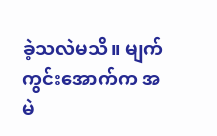ခဲ့သလဲမသိ။ မျက်ကွင်းအောက်က အမဲ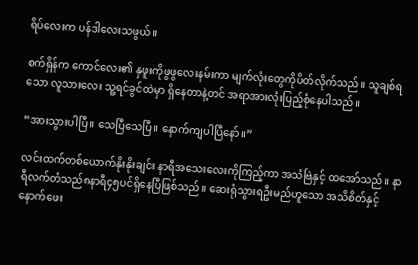ရိပ်လေးက ပန်ဒါလေးသဖွယ်။

စက်ရှိန်က ကောင်လေး၏ နှဖူးကိုဖွဖွလေးနမ်းကာ မျက်လုံးတွေကိုပိတ်လိုက်သည်။ သူချစ်ရသော လူသားလေး သူ့ရင်ခွင်ထဲမှာ ရှိနေတာနဲ့တင် အရာအားလုံးပြည့်စုံနေပါသည်။

“အားသွားပါပြီ။ သေပြီသေပြီ။ နောက်ကျပါပြီနော်။”

လင်းထက်တစ်ယောက်နိုးနိုးချင်း နာရီအသေးလေးကိုကြည့်ကာ အသံဗြဲနှင့် ထအော်သည်။ နာရီလက်တံသည်၈နာရီ၄၅ပင်ရှိနေပြီဖြစ်သည်။ ဆေးရုံသွားရဦးမည်ဟူသော အသိစိတ်နှင့် နောက်ဖေး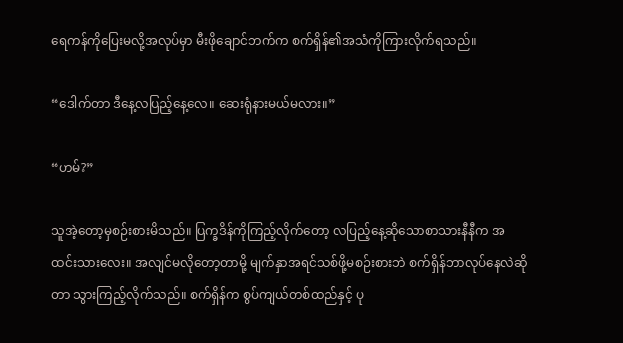ရေကန်ကိုပြေးမလို့အလုပ်မှာ မီးဖိုချောင်ဘက်က စက်ရှိန်၏အသံကိုကြားလိုက်ရသည်။

“ဒေါက်တာ ဒီနေ့လပြည့်နေ့လေ။ ဆေးရုံနားမယ်မလား။”

“ဟမ်?”

သူအဲ့တော့မှစဉ်းစားမိသည်။ ပြက္ခဒိန်ကိုကြည့်လိုက်တော့ လပြည့်နေ့ဆိုသောစာသားနီနီက အထင်းသားလေး။ အလျင်မလိုတော့တာမို့ မျက်နှာအရင်သစ်ဖို့မစဉ်းစားဘဲ စက်ရှိန်ဘာလုပ်နေလဲဆိုတာ သွားကြည့်လိုက်သည်။ စက်ရှိန်က စွပ်ကျယ်တစ်ထည်နှင့် ပု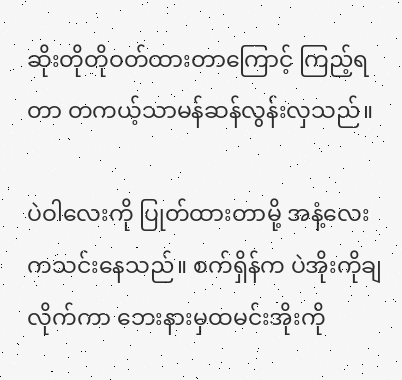ဆိုးတိုတိုဝတ်ထားတာကြောင့် ကြည့်ရတာ တကယ့်သာမန်ဆန်လွန်းလှသည်။

ပဲဝါလေးကို ပြုတ်ထားတာမို့ အနံ့လေးကသင်းနေသည်။ စက်ရှိန်က ပဲအိုးကိုချလိုက်ကာ ဘေးနားမှထမင်းအိုးကို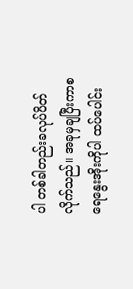ပါ တစ်ခါတည်းခလုပ်ပိတ်လိုက်သည်။ အခုမှချပြီးကာစရေနွေးအိုးကိုပါ ထပ်ပေါင်း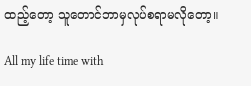ထည့်တော့ သူတောင်ဘာမှလုပ်စရာမလိုတော့။

All my life time with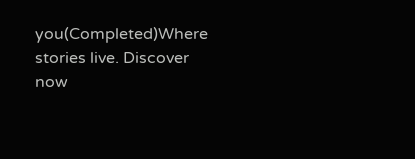you(Completed)Where stories live. Discover now